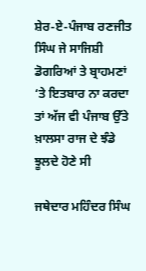ਸ਼ੇਰ-ਏ-ਪੰਜਾਬ ਰਣਜੀਤ ਸਿੰਘ ਜੇ ਸਾਜਿਸ਼ੀ ਡੋਗਰਿਆਂ ਤੇ ਬ੍ਰਾਹਮਣਾਂ ‘ਤੇ ਇਤਬਾਰ ਨਾ ਕਰਦਾ ਤਾਂ ਅੱਜ ਵੀ ਪੰਜਾਬ ਉੱਤੇ ਖ਼ਾਲਸਾ ਰਾਜ ਦੇ ਝੰਡੇ ਝੂਲਦੇ ਹੋਣੇ ਸੀ

ਜਥੇਦਾਰ ਮਹਿੰਦਰ ਸਿੰਘ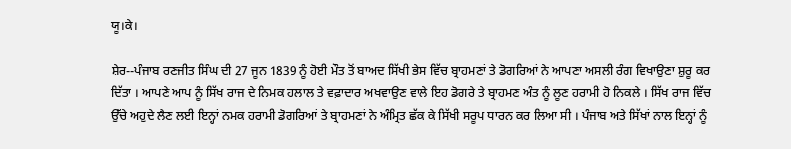ਯੂ।ਕੇ।

ਸ਼ੇਰ--ਪੰਜਾਬ ਰਣਜੀਤ ਸਿੰਘ ਦੀ 27 ਜੂਨ 1839 ਨੂੰ ਹੋਈ ਮੌਤ ਤੋਂ ਬਾਅਦ ਸਿੱਖੀ ਭੇਸ ਵਿੱਚ ਬ੍ਰਾਹਮਣਾਂ ਤੇ ਡੋਗਰਿਆਂ ਨੇ ਆਪਣਾ ਅਸਲੀ ਰੰਗ ਵਿਖਾਉਣਾ ਸ਼ੁਰੂ ਕਰ ਦਿੱਤਾ । ਆਪਣੇ ਆਪ ਨੂੰ ਸਿੱਖ ਰਾਜ ਦੇ ਨਿਮਕ ਹਲਾਲ ਤੇ ਵਫ਼ਾਦਾਰ ਅਖਵਾਉਣ ਵਾਲੇ ਇਹ ਡੋਗਰੇ ਤੇ ਬ੍ਰਾਹਮਣ ਅੰਤ ਨੂੰ ਲੂਣ ਹਰਾਮੀ ਹੋ ਨਿਕਲੇ । ਸਿੱਖ ਰਾਜ ਵਿੱਚ ਉੱਚੇ ਅਹੁਦੇ ਲੈਣ ਲਈ ਇਨ੍ਹਾਂ ਨਮਕ ਹਰਾਮੀ ਡੋਗਰਿਆਂ ਤੇ ਬ੍ਰਾਹਮਣਾਂ ਨੇ ਅੰਮ੍ਰਿਤ ਛੱਕ ਕੇ ਸਿੱਖੀ ਸਰੂਪ ਧਾਰਨ ਕਰ ਲਿਆ ਸੀ । ਪੰਜਾਬ ਅਤੇ ਸਿੱਖਾਂ ਨਾਲ ਇਨ੍ਹਾਂ ਨੂੰ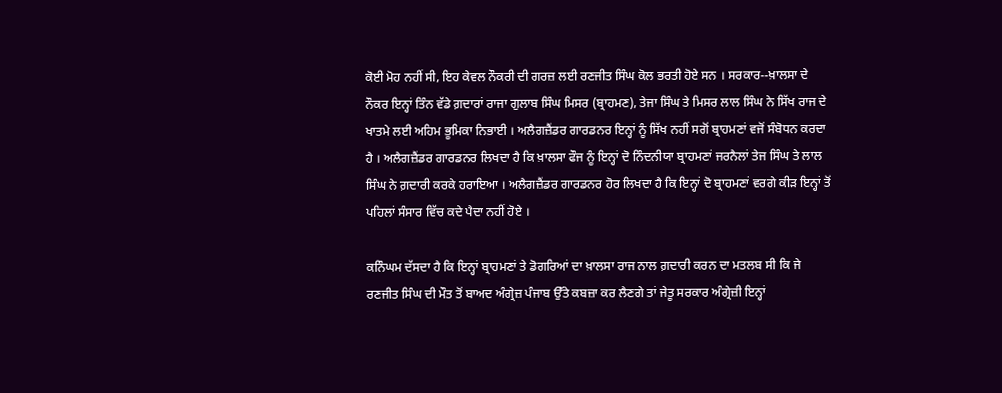ਕੋਈ ਮੋਹ ਨਹੀਂ ਸੀ, ਇਹ ਕੇਵਲ ਨੌਕਰੀ ਦੀ ਗਰਜ਼ ਲਈ ਰਣਜੀਤ ਸਿੰਘ ਕੋਲ ਭਰਤੀ ਹੋਏ ਸਨ । ਸਰਕਾਰ--ਖ਼ਾਲਸਾ ਦੇ ਨੌਕਰ ਇਨ੍ਹਾਂ ਤਿੰਨ ਵੱਡੇ ਗ਼ਦਾਰਾਂ ਰਾਜਾ ਗੁਲਾਬ ਸਿੰਘ ਮਿਸਰ (ਬ੍ਰਾਹਮਣ), ਤੇਜਾ ਸਿੰਘ ਤੇ ਮਿਸਰ ਲਾਲ ਸਿੰਘ ਨੇ ਸਿੱਖ ਰਾਜ ਦੇ ਖਾਤਮੇ ਲਈ ਅਹਿਮ ਭੂਮਿਕਾ ਨਿਭਾਈ । ਅਲੈਗਜ਼ੈਂਡਰ ਗਾਰਡਨਰ ਇਨ੍ਹਾਂ ਨੂੰ ਸਿੱਖ ਨਹੀਂ ਸਗੋਂ ਬ੍ਰਾਹਮਣਾਂ ਵਜੋਂ ਸੰਬੋਧਨ ਕਰਦਾ ਹੈ । ਅਲੈਗਜ਼ੈਂਡਰ ਗਾਰਡਨਰ ਲਿਖਦਾ ਹੈ ਕਿ ਖ਼ਾਲਸਾ ਫੌਜ ਨੂੰ ਇਨ੍ਹਾਂ ਦੋ ਨਿੰਦਨੀਯਾ ਬ੍ਰਾਹਮਣਾਂ ਜਰਨੈਲਾਂ ਤੇਜ ਸਿੰਘ ਤੇ ਲਾਲ ਸਿੰਘ ਨੇ ਗ਼ਦਾਰੀ ਕਰਕੇ ਹਰਾਇਆ । ਅਲੈਗਜ਼ੈਂਡਰ ਗਾਰਡਨਰ ਹੋਰ ਲਿਖਦਾ ਹੈ ਕਿ ਇਨ੍ਹਾਂ ਦੋ ਬ੍ਰਾਹਮਣਾਂ ਵਰਗੇ ਕੀੜ ਇਨ੍ਹਾਂ ਤੋਂ ਪਹਿਲਾਂ ਸੰਸਾਰ ਵਿੱਚ ਕਦੇ ਪੈਦਾ ਨਹੀਂ ਹੋਏ ।

ਕਨਿੰਘਮ ਦੱਸਦਾ ਹੈ ਕਿ ਇਨ੍ਹਾਂ ਬ੍ਰਾਹਮਣਾਂ ਤੇ ਡੋਗਰਿਆਂ ਦਾ ਖ਼ਾਲਸਾ ਰਾਜ ਨਾਲ ਗ਼ਦਾਰੀ ਕਰਨ ਦਾ ਮਤਲਬ ਸੀ ਕਿ ਜੇ ਰਣਜੀਤ ਸਿੰਘ ਦੀ ਮੌਤ ਤੋਂ ਬਾਅਦ ਅੰਗ੍ਰੇਜ਼ ਪੰਜਾਬ ਉੱਤੇ ਕਬਜ਼ਾ ਕਰ ਲੈਣਗੇ ਤਾਂ ਜੇਤੂ ਸਰਕਾਰ ਅੰਗ੍ਰੇਜ਼ੀ ਇਨ੍ਹਾਂ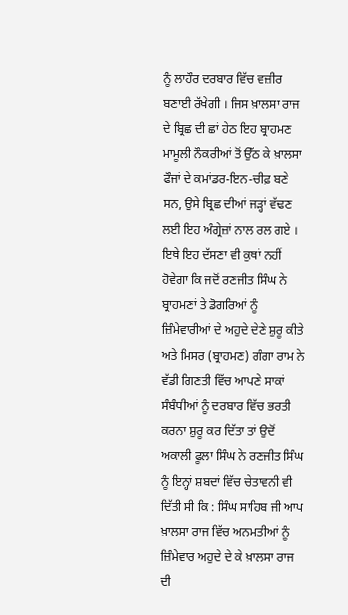ਨੂੰ ਲਾਹੌਰ ਦਰਬਾਰ ਵਿੱਚ ਵਜ਼ੀਰ ਬਣਾਈ ਰੱਖੇਗੀ । ਜਿਸ ਖ਼ਾਲਸਾ ਰਾਜ ਦੇ ਬ੍ਰਿਛ ਦੀ ਛਾਂ ਹੇਠ ਇਹ ਬ੍ਰਾਹਮਣ ਮਾਮੂਲੀ ਨੌਕਰੀਆਂ ਤੋਂ ਉੱਠ ਕੇ ਖ਼ਾਲਸਾ ਫੌਜਾਂ ਦੇ ਕਮਾਂਡਰ-ਇਨ-ਚੀਫ਼ ਬਣੇ ਸਨ, ਉਸੇ ਬ੍ਰਿਛ ਦੀਆਂ ਜੜ੍ਹਾਂ ਵੱਢਣ ਲਈ ਇਹ ਅੰਗ੍ਰੇਜ਼ਾਂ ਨਾਲ ਰਲ ਗਏ । ਇਥੇ ਇਹ ਦੱਸਣਾ ਵੀ ਕੁਥਾਂ ਨਹੀਂ ਹੋਵੇਗਾ ਕਿ ਜਦੋਂ ਰਣਜੀਤ ਸਿੰਘ ਨੇ ਬ੍ਰਾਹਮਣਾਂ ਤੇ ਡੋਗਰਿਆਂ ਨੂੰ ਜ਼ਿੰਮੇਵਾਰੀਆਂ ਦੇ ਅਹੁਦੇ ਦੇਣੇ ਸ਼ੁਰੂ ਕੀਤੇ ਅਤੇ ਮਿਸਰ (ਬ੍ਰਾਹਮਣ) ਗੰਗਾ ਰਾਮ ਨੇ ਵੱਡੀ ਗਿਣਤੀ ਵਿੱਚ ਆਪਣੇ ਸਾਕਾਂ ਸੰਬੰਧੀਆਂ ਨੂੰ ਦਰਬਾਰ ਵਿੱਚ ਭਰਤੀ ਕਰਨਾ ਸ਼ੁਰੂ ਕਰ ਦਿੱਤਾ ਤਾਂ ਉਦੋਂ ਅਕਾਲੀ ਫੂਲਾ ਸਿੰਘ ਨੇ ਰਣਜੀਤ ਸਿੰਘ ਨੂੰ ਇਨ੍ਹਾਂ ਸ਼ਬਦਾਂ ਵਿੱਚ ਚੇਤਾਵਨੀ ਵੀ ਦਿੱਤੀ ਸੀ ਕਿ : ਸਿੰਘ ਸਾਹਿਬ ਜੀ ਆਪ ਖ਼ਾਲਸਾ ਰਾਜ ਵਿੱਚ ਅਨਮਤੀਆਂ ਨੂੰ ਜ਼ਿੰਮੇਵਾਰ ਅਹੁਦੇ ਦੇ ਕੇ ਖ਼ਾਲਸਾ ਰਾਜ ਦੀ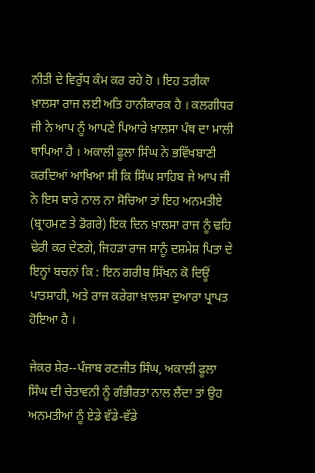ਨੀਤੀ ਦੇ ਵਿਰੁੱਧ ਕੰਮ ਕਰ ਰਹੇ ਹੋ । ਇਹ ਤਰੀਕਾ ਖ਼ਾਲਸਾ ਰਾਜ ਲਈ ਅਤਿ ਹਾਨੀਕਾਰਕ ਹੈ । ਕਲਗੀਧਰ ਜੀ ਨੇ ਆਪ ਨੂੰ ਆਪਣੇ ਪਿਆਰੇ ਖ਼ਾਲਸਾ ਪੰਥ ਦਾ ਮਾਲੀ ਥਾਪਿਆ ਹੈ । ਅਕਾਲੀ ਫੂਲਾ ਸਿੰਘ ਨੇ ਭਵਿੱਖਬਾਣੀ ਕਰਦਿਆਂ ਆਖਿਆ ਸੀ ਕਿ ਸਿੰਘ ਸਾਹਿਬ ਜੇ ਆਪ ਜੀ ਨੇ ਇਸ ਬਾਰੇ ਨਾਲ ਨਾ ਸੋਚਿਆ ਤਾਂ ਇਹ ਅਨਮਤੀਏ (ਬ੍ਰਾਹਮਣ ਤੇ ਡੋਗਰੇ) ਇਕ ਦਿਨ ਖ਼ਾਲਸਾ ਰਾਜ ਨੂੰ ਢਹਿ ਢੇਰੀ ਕਰ ਦੇਣਗੇ, ਜਿਹੜਾ ਰਾਜ ਸਾਨੂੰ ਦਸ਼ਮੇਸ਼ ਪਿਤਾ ਦੇ ਇਨ੍ਹਾਂ ਬਚਨਾਂ ਕਿ : ਇਨ ਗਰੀਬ ਸਿੱਖਨ ਕੋ ਦਿਊਂ ਪਾਤਸ਼ਾਹੀ, ਅਤੇ ਰਾਜ ਕਰੇਗਾ ਖ਼ਾਲਸਾ ਦੁਆਰਾ ਪ੍ਰਾਪਤ ਹੋਇਆ ਹੈ ।

ਜੇਕਰ ਸ਼ੇਰ--ਪੰਜਾਬ ਰਣਜੀਤ ਸਿੰਘ, ਅਕਾਲੀ ਫੂਲਾ ਸਿੰਘ ਦੀ ਚੇਤਾਵਨੀ ਨੂੰ ਗੰਭੀਰਤਾ ਨਾਲ ਲੈਂਦਾ ਤਾਂ ਉਹ ਅਨਮਤੀਆਂ ਨੂੰ ਏਡੇ ਵੱਡੇ-ਵੱਡੇ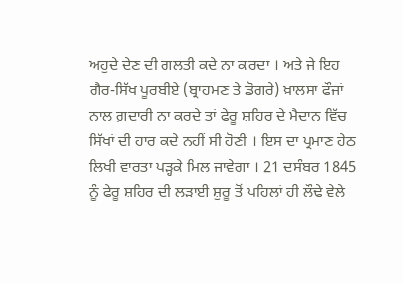ਅਹੁਦੇ ਦੇਣ ਦੀ ਗਲਤੀ ਕਦੇ ਨਾ ਕਰਦਾ । ਅਤੇ ਜੇ ਇਹ ਗੈਰ-ਸਿੱਖ ਪੂਰਬੀਏ (ਬ੍ਰਾਹਮਣ ਤੇ ਡੋਗਰੇ) ਖ਼ਾਲਸਾ ਫੌਜਾਂ ਨਾਲ ਗ਼ਦਾਰੀ ਨਾ ਕਰਦੇ ਤਾਂ ਫੇਰੂ ਸ਼ਹਿਰ ਦੇ ਮੈਦਾਨ ਵਿੱਚ ਸਿੱਖਾਂ ਦੀ ਹਾਰ ਕਦੇ ਨਹੀਂ ਸੀ ਹੋਣੀ । ਇਸ ਦਾ ਪ੍ਰਮਾਣ ਹੇਠ ਲਿਖੀ ਵਾਰਤਾ ਪੜ੍ਹਕੇ ਮਿਲ ਜਾਵੇਗਾ । 21 ਦਸੰਬਰ 1845 ਨੂੰ ਫੇਰੂ ਸ਼ਹਿਰ ਦੀ ਲੜਾਈ ਸ਼ੁਰੂ ਤੋਂ ਪਹਿਲਾਂ ਹੀ ਲੌਢੇ ਵੇਲੇ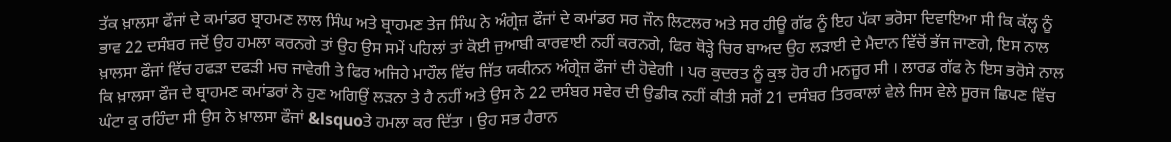ਤੱਕ ਖ਼ਾਲਸਾ ਫੌਜਾਂ ਦੇ ਕਮਾਂਡਰ ਬ੍ਰਾਹਮਣ ਲਾਲ ਸਿੰਘ ਅਤੇ ਬ੍ਰਾਹਮਣ ਤੇਜ ਸਿੰਘ ਨੇ ਅੰਗ੍ਰੇਜ਼ ਫੌਜਾਂ ਦੇ ਕਮਾਂਡਰ ਸਰ ਜੌਨ ਲਿਟਲਰ ਅਤੇ ਸਰ ਹੀਊ ਗੱਫ ਨੂੰ ਇਹ ਪੱਕਾ ਭਰੋਸਾ ਦਿਵਾਇਆ ਸੀ ਕਿ ਕੱਲ੍ਹ ਨੂੰ ਭਾਵ 22 ਦਸੰਬਰ ਜਦੋਂ ਉਹ ਹਮਲਾ ਕਰਨਗੇ ਤਾਂ ਉਹ ਉਸ ਸਮੇਂ ਪਹਿਲਾਂ ਤਾਂ ਕੋਈ ਜੁਆਬੀ ਕਾਰਵਾਈ ਨਹੀਂ ਕਰਨਗੇ, ਫਿਰ ਥੋੜ੍ਹੇ ਚਿਰ ਬਾਅਦ ਉਹ ਲੜਾਈ ਦੇ ਮੈਦਾਨ ਵਿੱਚੋਂ ਭੱਜ ਜਾਣਗੇ, ਇਸ ਨਾਲ ਖ਼ਾਲਸਾ ਫੌਜਾਂ ਵਿੱਚ ਹਫੜਾ ਦਫੜੀ ਮਚ ਜਾਵੇਗੀ ਤੇ ਫਿਰ ਅਜਿਹੇ ਮਾਹੌਲ ਵਿੱਚ ਜਿੱਤ ਯਕੀਨਨ ਅੰਗ੍ਰੇਜ਼ ਫੌਜਾਂ ਦੀ ਹੋਵੇਗੀ । ਪਰ ਕੁਦਰਤ ਨੂੰ ਕੁਝ ਹੋਰ ਹੀ ਮਨਜ਼ੂਰ ਸੀ । ਲਾਰਡ ਗੱਫ ਨੇ ਇਸ ਭਰੋਸੇ ਨਾਲ ਕਿ ਖ਼ਾਲਸਾ ਫੌਜ ਦੇ ਬ੍ਰਾਹਮਣ ਕਮਾਂਡਰਾਂ ਨੇ ਹੁਣ ਅਗਿਉਂ ਲੜਨਾ ਤੇ ਹੈ ਨਹੀਂ ਅਤੇ ਉਸ ਨੇ 22 ਦਸੰਬਰ ਸਵੇਰ ਦੀ ਉਡੀਕ ਨਹੀਂ ਕੀਤੀ ਸਗੋਂ 21 ਦਸੰਬਰ ਤਿਰਕਾਲਾਂ ਵੇਲੇ ਜਿਸ ਵੇਲੇ ਸੂਰਜ ਛਿਪਣ ਵਿੱਚ ਘੰਟਾ ਕੁ ਰਹਿੰਦਾ ਸੀ ਉਸ ਨੇ ਖ਼ਾਲਸਾ ਫੌਜਾਂ &lsquoਤੇ ਹਮਲਾ ਕਰ ਦਿੱਤਾ । ਉਹ ਸਭ ਹੈਰਾਨ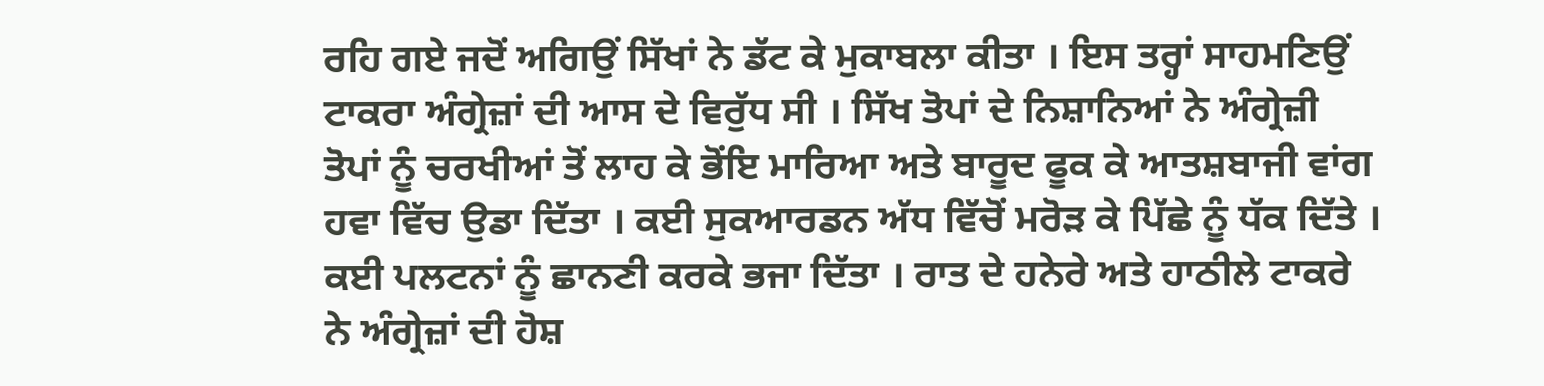ਰਹਿ ਗਏ ਜਦੋਂ ਅਗਿਉਂ ਸਿੱਖਾਂ ਨੇ ਡੱਟ ਕੇ ਮੁਕਾਬਲਾ ਕੀਤਾ । ਇਸ ਤਰ੍ਹਾਂ ਸਾਹਮਣਿਉਂ ਟਾਕਰਾ ਅੰਗ੍ਰੇਜ਼ਾਂ ਦੀ ਆਸ ਦੇ ਵਿਰੁੱਧ ਸੀ । ਸਿੱਖ ਤੋਪਾਂ ਦੇ ਨਿਸ਼ਾਨਿਆਂ ਨੇ ਅੰਗ੍ਰੇਜ਼ੀ ਤੋਪਾਂ ਨੂੰ ਚਰਖੀਆਂ ਤੋਂ ਲਾਹ ਕੇ ਭੋਂਇ ਮਾਰਿਆ ਅਤੇ ਬਾਰੂਦ ਫੂਕ ਕੇ ਆਤਸ਼ਬਾਜੀ ਵਾਂਗ ਹਵਾ ਵਿੱਚ ਉਡਾ ਦਿੱਤਾ । ਕਈ ਸੁਕਆਰਡਨ ਅੱਧ ਵਿੱਚੋਂ ਮਰੋੜ ਕੇ ਪਿੱਛੇ ਨੂੰ ਧੱਕ ਦਿੱਤੇ । ਕਈ ਪਲਟਨਾਂ ਨੂੰ ਛਾਨਣੀ ਕਰਕੇ ਭਜਾ ਦਿੱਤਾ । ਰਾਤ ਦੇ ਹਨੇਰੇ ਅਤੇ ਹਾਠੀਲੇ ਟਾਕਰੇ ਨੇ ਅੰਗ੍ਰੇਜ਼ਾਂ ਦੀ ਹੋਸ਼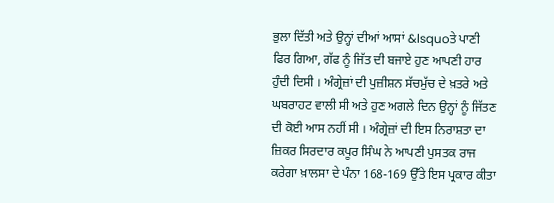ਭੁਲਾ ਦਿੱਤੀ ਅਤੇ ਉਨ੍ਹਾਂ ਦੀਆਂ ਆਸਾਂ &lsquoਤੇ ਪਾਣੀ ਫਿਰ ਗਿਆ, ਗੱਫ ਨੂੰ ਜਿੱਤ ਦੀ ਬਜਾਏ ਹੁਣ ਆਪਣੀ ਹਾਰ ਹੁੰਦੀ ਦਿਸੀ । ਅੰਗ੍ਰੇਜ਼ਾਂ ਦੀ ਪੁਜ਼ੀਸ਼ਨ ਸੱਚਮੁੱਚ ਦੇ ਖ਼ਤਰੇ ਅਤੇ ਘਬਰਾਹਟ ਵਾਲੀ ਸੀ ਅਤੇ ਹੁਣ ਅਗਲੇ ਦਿਨ ਉਨ੍ਹਾਂ ਨੂੰ ਜਿੱਤਣ ਦੀ ਕੋਈ ਆਸ ਨਹੀਂ ਸੀ । ਅੰਗ੍ਰੇਜ਼ਾਂ ਦੀ ਇਸ ਨਿਰਾਸ਼ਤਾ ਦਾ ਜ਼ਿਕਰ ਸਿਰਦਾਰ ਕਪੂਰ ਸਿੰਘ ਨੇ ਆਪਣੀ ਪੁਸਤਕ ਰਾਜ ਕਰੇਗਾ ਖ਼ਾਲਸਾ ਦੇ ਪੰਨਾ 168-169 ਉੱਤੇ ਇਸ ਪ੍ਰਕਾਰ ਕੀਤਾ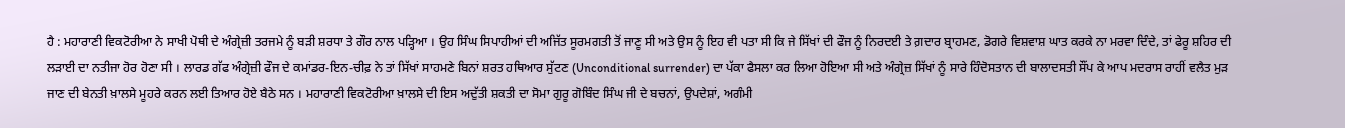ਹੈ : ਮਹਾਰਾਣੀ ਵਿਕਟੋਰੀਆ ਨੇ ਸਾਖੀ ਪੋਥੀ ਦੇ ਅੰਗ੍ਰੇਜ਼ੀ ਤਰਜਮੇ ਨੂੰ ਬੜੀ ਸ਼ਰਧਾ ਤੇ ਗੌਰ ਨਾਲ ਪੜ੍ਹਿਆ । ਉਹ ਸਿੰਘ ਸਿਪਾਹੀਆਂ ਦੀ ਅਜਿੱਤ ਸੂਰਮਗਤੀ ਤੋਂ ਜਾਣੂ ਸੀ ਅਤੇ ਉਸ ਨੂੰ ਇਹ ਵੀ ਪਤਾ ਸੀ ਕਿ ਜੇ ਸਿੱਖਾਂ ਦੀ ਫੌਜ ਨੂੰ ਨਿਰਦਈ ਤੇ ਗ਼ਦਾਰ ਬ੍ਰਾਹਮਣ, ਡੋਗਰੇ ਵਿਸ਼ਵਾਸ਼ ਘਾਤ ਕਰਕੇ ਨਾ ਮਰਵਾ ਦਿੰਦੇ, ਤਾਂ ਫੇਰੂ ਸ਼ਹਿਰ ਦੀ ਲੜਾਈ ਦਾ ਨਤੀਜਾ ਹੋਰ ਹੋਣਾ ਸੀ । ਲਾਰਡ ਗੱਫ ਅੰਗ੍ਰੇਜ਼ੀ ਫੌਜ ਦੇ ਕਮਾਂਡਰ-ਇਨ-ਚੀਫ਼ ਨੇ ਤਾਂ ਸਿੱਖਾਂ ਸਾਹਮਣੇ ਬਿਨਾਂ ਸ਼ਰਤ ਹਥਿਆਰ ਸੁੱਟਣ (Unconditional surrender) ਦਾ ਪੱਕਾ ਫੈਸਲਾ ਕਰ ਲਿਆ ਹੋਇਆ ਸੀ ਅਤੇ ਅੰਗ੍ਰੇਜ਼ ਸਿੱਖਾਂ ਨੂੰ ਸਾਰੇ ਹਿੰਦੋਸਤਾਨ ਦੀ ਬਾਲਾਦਸਤੀ ਸੌਂਪ ਕੇ ਆਪ ਮਦਰਾਸ ਰਾਹੀਂ ਵਲੈਤ ਮੁੜ ਜਾਣ ਦੀ ਬੇਨਤੀ ਖ਼ਾਲਸੇ ਮੂਹਰੇ ਕਰਨ ਲਈ ਤਿਆਰ ਹੋਏ ਬੈਠੇ ਸਨ । ਮਹਾਰਾਣੀ ਵਿਕਟੋਰੀਆ ਖ਼ਾਲਸੇ ਦੀ ਇਸ ਅਦੁੱਤੀ ਸ਼ਕਤੀ ਦਾ ਸੋਮਾ ਗੁਰੂ ਗੋਬਿੰਦ ਸਿੰਘ ਜੀ ਦੇ ਬਚਨਾਂ, ਉਪਦੇਸ਼ਾਂ, ਅਗੰਮੀ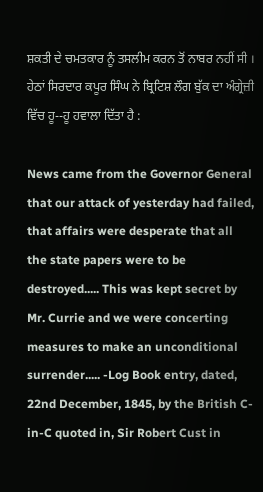ਸ਼ਕਤੀ ਦੇ ਚਮਤਕਾਰ ਨੂੰ ਤਸਲੀਮ ਕਰਨ ਤੋਂ ਨਾਬਰ ਨਹੀਂ ਸੀ । ਹੇਠਾਂ ਸਿਰਦਾਰ ਕਪੂਰ ਸਿੰਘ ਨੇ ਬ੍ਰਿਟਿਸ਼ ਲੌਗ ਬੁੱਕ ਦਾ ਅੰਗ੍ਰੇਜ਼ੀ ਵਿੱਚ ਹੂ--ਹੂ ਹਵਾਲਾ ਦਿੱਤਾ ਹੈ :

News came from the Governor General that our attack of yesterday had failed, that affairs were desperate that all the state papers were to be destroyed..... This was kept secret by Mr. Currie and we were concerting measures to make an unconditional surrender..... -Log Book entry, dated, 22nd December, 1845, by the British C-in-C quoted in, Sir Robert Cust in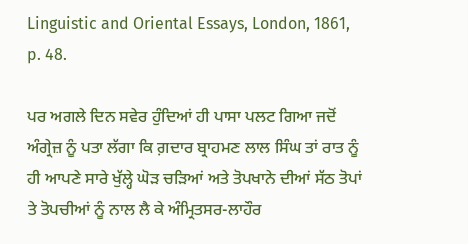Linguistic and Oriental Essays, London, 1861, p. 48.

ਪਰ ਅਗਲੇ ਦਿਨ ਸਵੇਰ ਹੁੰਦਿਆਂ ਹੀ ਪਾਸਾ ਪਲਟ ਗਿਆ ਜਦੋਂ ਅੰਗ੍ਰੇਜ਼ ਨੂੰ ਪਤਾ ਲੱਗਾ ਕਿ ਗ਼ਦਾਰ ਬ੍ਰਾਹਮਣ ਲਾਲ ਸਿੰਘ ਤਾਂ ਰਾਤ ਨੂੰ ਹੀ ਆਪਣੇ ਸਾਰੇ ਖੁੱਲ੍ਹੇ ਘੋੜ ਚੜਿਆਂ ਅਤੇ ਤੋਪਖਾਨੇ ਦੀਆਂ ਸੱਠ ਤੋਪਾਂ ਤੇ ਤੋਪਚੀਆਂ ਨੂੰ ਨਾਲ ਲੈ ਕੇ ਅੰਮ੍ਰਿਤਸਰ-ਲਾਹੌਰ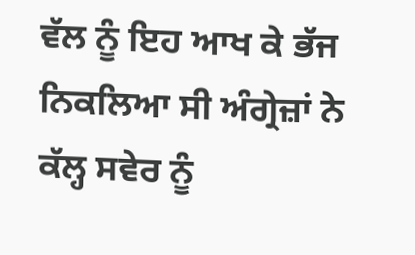ਵੱਲ ਨੂੰ ਇਹ ਆਖ ਕੇ ਭੱਜ ਨਿਕਲਿਆ ਸੀ ਅੰਗ੍ਰੇਜ਼ਾਂ ਨੇ ਕੱਲ੍ਹ ਸਵੇਰ ਨੂੰ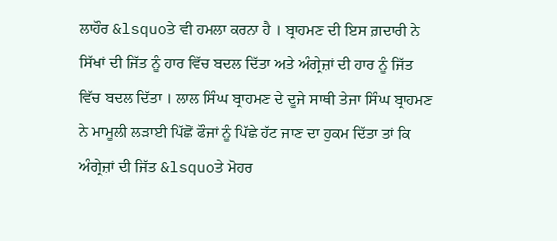ਲਾਹੌਰ &lsquoਤੇ ਵੀ ਹਮਲਾ ਕਰਨਾ ਹੈ । ਬ੍ਰਾਹਮਣ ਦੀ ਇਸ ਗ਼ਦਾਰੀ ਨੇ ਸਿੱਖਾਂ ਦੀ ਜਿੱਤ ਨੂੰ ਹਾਰ ਵਿੱਚ ਬਦਲ ਦਿੱਤਾ ਅਤੇ ਅੰਗ੍ਰੇਜ਼ਾਂ ਦੀ ਹਾਰ ਨੂੰ ਜਿੱਤ ਵਿੱਚ ਬਦਲ ਦਿੱਤਾ । ਲਾਲ ਸਿੰਘ ਬ੍ਰਾਹਮਣ ਦੇ ਦੂਜੇ ਸਾਥੀ ਤੇਜਾ ਸਿੰਘ ਬ੍ਰਾਹਮਣ ਨੇ ਮਾਮੂਲੀ ਲੜਾਈ ਪਿੱਛੋਂ ਫੌਜਾਂ ਨੂੰ ਪਿੱਛੇ ਹੱਟ ਜਾਣ ਦਾ ਹੁਕਮ ਦਿੱਤਾ ਤਾਂ ਕਿ ਅੰਗ੍ਰੇਜ਼ਾਂ ਦੀ ਜਿੱਤ &lsquoਤੇ ਮੋਹਰ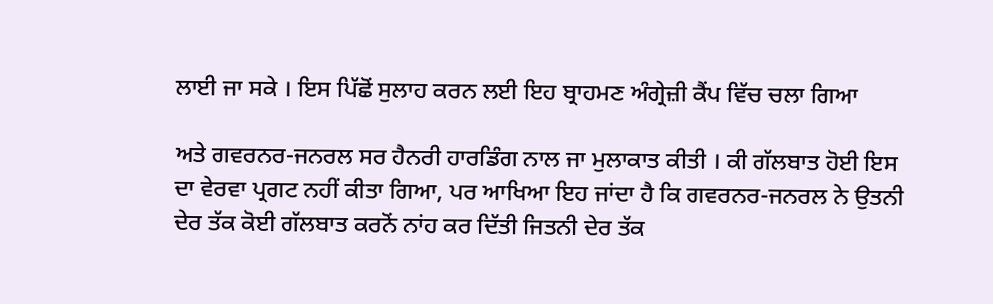ਲਾਈ ਜਾ ਸਕੇ । ਇਸ ਪਿੱਛੋਂ ਸੁਲਾਹ ਕਰਨ ਲਈ ਇਹ ਬ੍ਰਾਹਮਣ ਅੰਗ੍ਰੇਜ਼ੀ ਕੈਂਪ ਵਿੱਚ ਚਲਾ ਗਿਆ

ਅਤੇ ਗਵਰਨਰ-ਜਨਰਲ ਸਰ ਹੈਨਰੀ ਹਾਰਡਿੰਗ ਨਾਲ ਜਾ ਮੁਲਾਕਾਤ ਕੀਤੀ । ਕੀ ਗੱਲਬਾਤ ਹੋਈ ਇਸ ਦਾ ਵੇਰਵਾ ਪ੍ਰਗਟ ਨਹੀਂ ਕੀਤਾ ਗਿਆ, ਪਰ ਆਖਿਆ ਇਹ ਜਾਂਦਾ ਹੈ ਕਿ ਗਵਰਨਰ-ਜਨਰਲ ਨੇ ਉਤਨੀ ਦੇਰ ਤੱਕ ਕੋਈ ਗੱਲਬਾਤ ਕਰਨੋਂ ਨਾਂਹ ਕਰ ਦਿੱਤੀ ਜਿਤਨੀ ਦੇਰ ਤੱਕ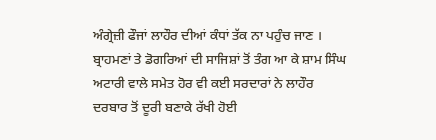ਅੰਗ੍ਰੇਜ਼ੀ ਫੌਜਾਂ ਲਾਹੌਰ ਦੀਆਂ ਕੰਧਾਂ ਤੱਕ ਨਾ ਪਹੁੰਚ ਜਾਣ । ਬ੍ਰਾਹਮਣਾਂ ਤੇ ਡੋਗਰਿਆਂ ਦੀ ਸਾਜਿਸ਼ਾਂ ਤੋਂ ਤੰਗ ਆ ਕੇ ਸ਼ਾਮ ਸਿੰਘ ਅਟਾਰੀ ਵਾਲੇ ਸਮੇਤ ਹੋਰ ਵੀ ਕਈ ਸਰਦਾਰਾਂ ਨੇ ਲਾਹੌਰ ਦਰਬਾਰ ਤੋਂ ਦੂਰੀ ਬਣਾਕੇ ਰੱਖੀ ਹੋਈ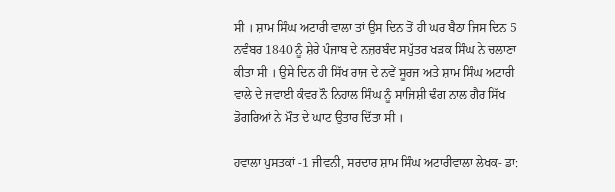ਸੀ । ਸ਼ਾਮ ਸਿੰਘ ਅਟਾਰੀ ਵਾਲਾ ਤਾਂ ਉਸ ਦਿਨ ਤੋਂ ਹੀ ਘਰ ਬੈਠਾ ਜਿਸ ਦਿਨ 5 ਨਵੰਬਰ 1840 ਨੂੰ ਸ਼ੇਰੇ ਪੰਜਾਬ ਦੇ ਨਜ਼ਰਬੰਦ ਸਪੁੱਤਰ ਖੜਕ ਸਿੰਘ ਨੇ ਚਲਾਣਾ ਕੀਤਾ ਸੀ । ਉਸੇ ਦਿਨ ਹੀ ਸਿੱਖ ਰਾਜ ਦੇ ਨਵੇਂ ਸੂਰਜ ਅਤੇ ਸ਼ਾਮ ਸਿੰਘ ਅਟਾਰੀ ਵਾਲੇ ਦੇ ਜਵਾਈ ਕੰਵਰ ਨੌ ਨਿਹਾਲ ਸਿੰਘ ਨੂੰ ਸਾਜਿਸ਼ੀ ਢੰਗ ਨਾਲ ਗੈਰ ਸਿੱਖ ਡੋਗਰਿਆਂ ਨੇ ਮੌਤ ਦੇ ਘਾਟ ਉਤਾਰ ਦਿੱਤਾ ਸੀ ।

ਹਵਾਲਾ ਪੁਸਤਕਾਂ -1 ਜੀਵਨੀ, ਸਰਦਾਰ ਸ਼ਾਮ ਸਿੰਘ ਅਟਾਰੀਵਾਲਾ ਲੇਖਕ- ਡਾ: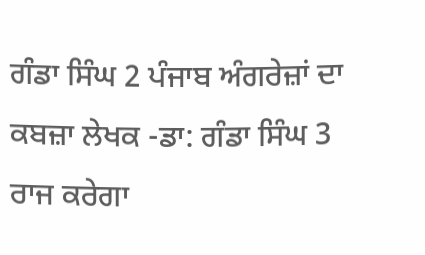ਗੰਡਾ ਸਿੰਘ 2 ਪੰਜਾਬ ਅੰਗਰੇਜ਼ਾਂ ਦਾ ਕਬਜ਼ਾ ਲੇਖਕ -ਡਾ: ਗੰਡਾ ਸਿੰਘ 3 ਰਾਜ ਕਰੇਗਾ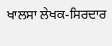ਖਾਲਸਾ ਲੇਖਕ-ਸਿਰਦਾਰ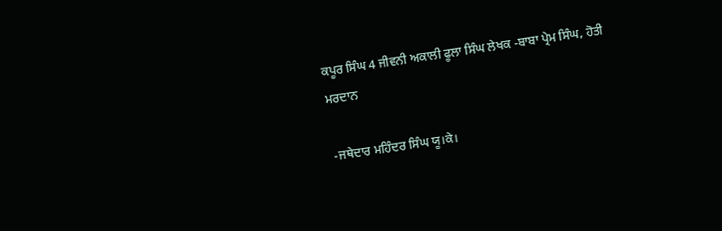ਕਪੂਰ ਸਿੰਘ 4 ਜੀਵਨੀ ਅਕਾਲੀ ਫੂਲਾ ਸਿੰਘ ਲੇਖਕ -ਬਾਬਾ ਪ੍ਰੇਮ ਸਿੰਘ, ਹੋਤੀ ਮਰਦਾਨ

-ਜਥੇਦਾਰ ਮਹਿੰਦਰ ਸਿੰਘ ਯੂ।ਕੇ।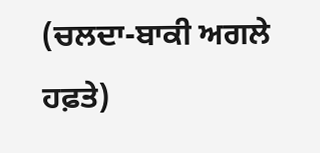(ਚਲਦਾ-ਬਾਕੀ ਅਗਲੇ ਹਫ਼ਤੇ)